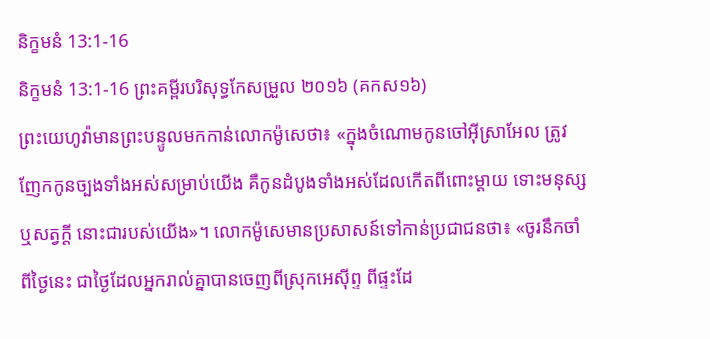និក្ខមនំ 13:1-16
និក្ខមនំ 13:1-16 ព្រះគម្ពីរបរិសុទ្ធកែសម្រួល ២០១៦ (គកស១៦)
ព្រះយេហូវ៉ាមានព្រះបន្ទូលមកកាន់លោកម៉ូសេថា៖ «ក្នុងចំណោមកូនចៅអ៊ីស្រាអែល ត្រូវញែកកូនច្បងទាំងអស់សម្រាប់យើង គឺកូនដំបូងទាំងអស់ដែលកើតពីពោះម្តាយ ទោះមនុស្ស ឬសត្វក្ដី នោះជារបស់យើង»។ លោកម៉ូសេមានប្រសាសន៍ទៅកាន់ប្រជាជនថា៖ «ចូរនឹកចាំពីថ្ងៃនេះ ជាថ្ងៃដែលអ្នករាល់គ្នាបានចេញពីស្រុកអេស៊ីព្ទ ពីផ្ទះដែ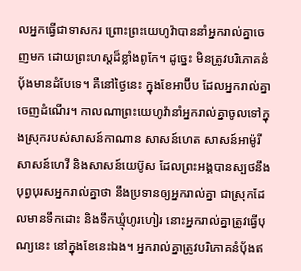លអ្នកធ្វើជាទាសករ ព្រោះព្រះយេហូវ៉ាបាននាំអ្នករាល់គ្នាចេញមក ដោយព្រះហស្តដ៏ខ្លាំងពូកែ។ ដូច្នេះ មិនត្រូវបរិភោគនំបុ័ងមានដំបែទេ។ គឺនៅថ្ងៃនេះ ក្នុងខែអាប៊ីប ដែលអ្នករាល់គ្នាចេញដំណើរ។ កាលណាព្រះយេហូវ៉ានាំអ្នករាល់គ្នាចូលទៅក្នុងស្រុករបស់សាសន៍កាណាន សាសន៍ហេត សាសន៍អាម៉ូរី សាសន៍ហេវី និងសាសន៍យេប៊ូស ដែលព្រះអង្គបានស្បថនឹងបុព្វបុរសអ្នករាល់គ្នាថា នឹងប្រទានឲ្យអ្នករាល់គ្នា ជាស្រុកដែលមានទឹកដោះ និងទឹកឃ្មុំហូរហៀរ នោះអ្នករាល់គ្នាត្រូវធ្វើបុណ្យនេះ នៅក្នុងខែនេះឯង។ អ្នករាល់គ្នាត្រូវបរិភោគនំបុ័ងឥ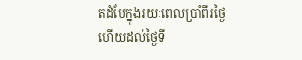តដំបែក្នុងរយៈពេលប្រាំពីរថ្ងៃ ហើយដល់ថ្ងៃទី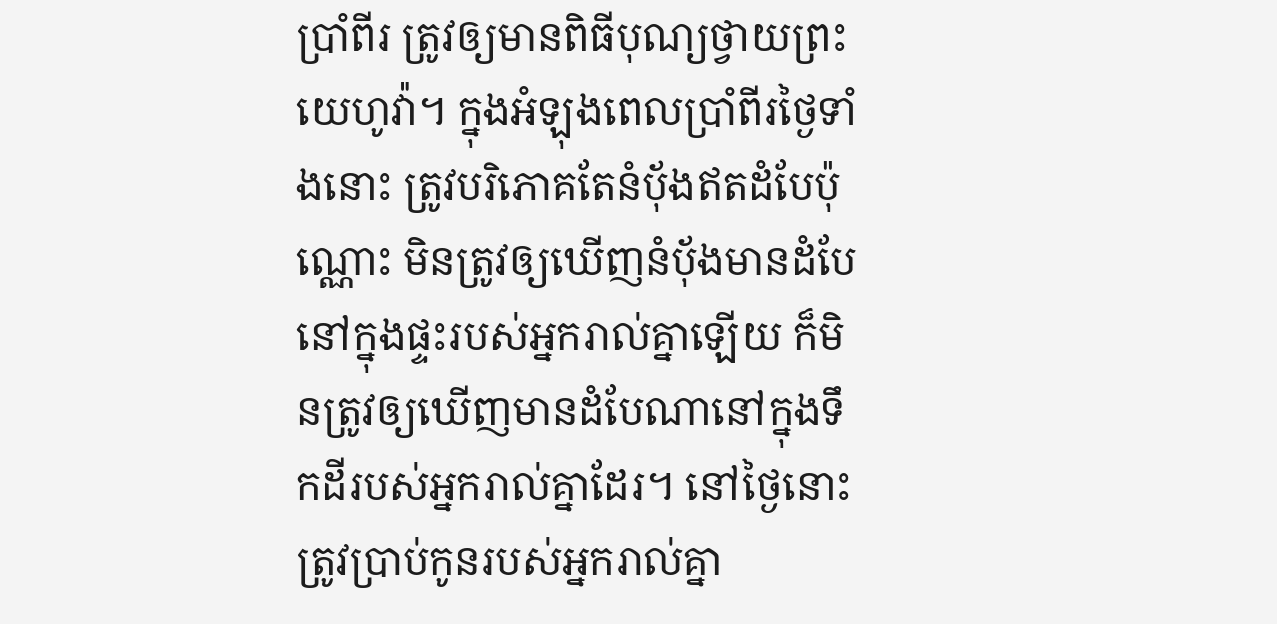ប្រាំពីរ ត្រូវឲ្យមានពិធីបុណ្យថ្វាយព្រះយេហូវ៉ា។ ក្នុងអំឡុងពេលប្រាំពីរថ្ងៃទាំងនោះ ត្រូវបរិភោគតែនំបុ័ងឥតដំបែប៉ុណ្ណោះ មិនត្រូវឲ្យឃើញនំបុ័ងមានដំបែនៅក្នុងផ្ទះរបស់អ្នករាល់គ្នាឡើយ ក៏មិនត្រូវឲ្យឃើញមានដំបែណានៅក្នុងទឹកដីរបស់អ្នករាល់គ្នាដែរ។ នៅថ្ងៃនោះ ត្រូវប្រាប់កូនរបស់អ្នករាល់គ្នា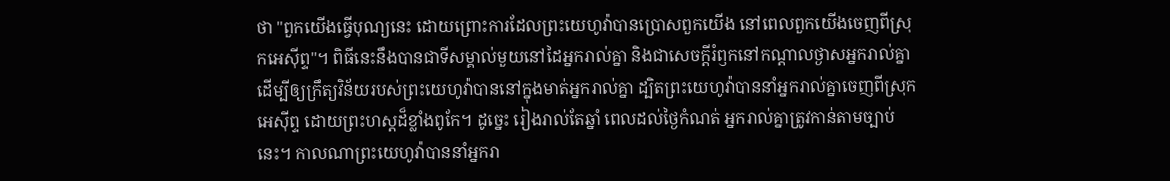ថា "ពួកយើងធ្វើបុណ្យនេះ ដោយព្រោះការដែលព្រះយេហូវ៉ាបានប្រោសពួកយើង នៅពេលពួកយើងចេញពីស្រុកអេស៊ីព្ទ"។ ពិធីនេះនឹងបានជាទីសម្គាល់មួយនៅដៃអ្នករាល់គ្នា និងជាសេចក្ដីរំឭកនៅកណ្ដាលថ្ងាសអ្នករាល់គ្នា ដើម្បីឲ្យក្រឹត្យវិន័យរបស់ព្រះយេហូវ៉ាបាននៅក្នុងមាត់អ្នករាល់គ្នា ដ្បិតព្រះយេហូវ៉ាបាននាំអ្នករាល់គ្នាចេញពីស្រុកអេស៊ីព្ទ ដោយព្រះហស្តដ៏ខ្លាំងពូកែ។ ដូច្នេះ រៀងរាល់តែឆ្នាំ ពេលដល់ថ្ងៃកំណត់ អ្នករាល់គ្នាត្រូវកាន់តាមច្បាប់នេះ។ កាលណាព្រះយេហូវ៉ាបាននាំអ្នករា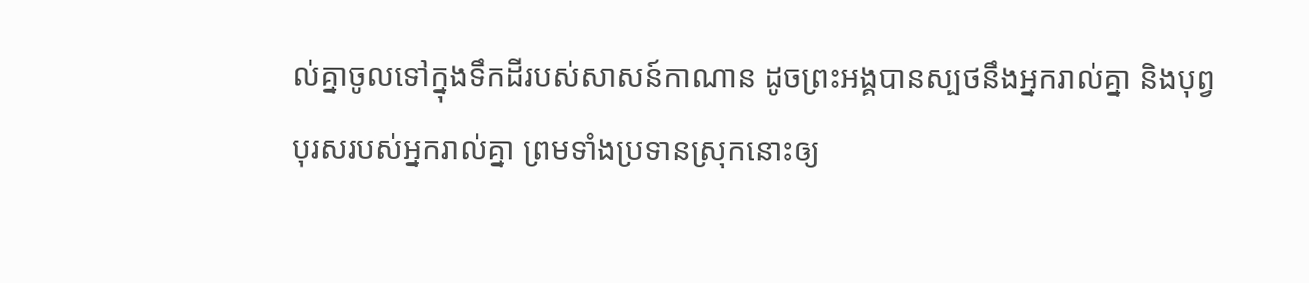ល់គ្នាចូលទៅក្នុងទឹកដីរបស់សាសន៍កាណាន ដូចព្រះអង្គបានស្បថនឹងអ្នករាល់គ្នា និងបុព្វបុរសរបស់អ្នករាល់គ្នា ព្រមទាំងប្រទានស្រុកនោះឲ្យ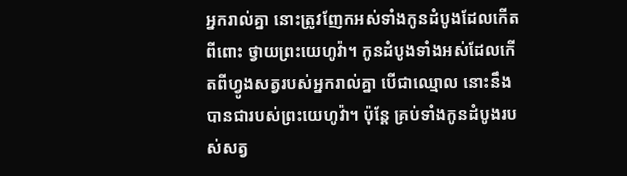អ្នករាល់គ្នា នោះត្រូវញែកអស់ទាំងកូនដំបូងដែលកើតពីពោះ ថ្វាយព្រះយេហូវ៉ា។ កូនដំបូងទាំងអស់ដែលកើតពីហ្វូងសត្វរបស់អ្នករាល់គ្នា បើជាឈ្មោល នោះនឹងបានជារបស់ព្រះយេហូវ៉ា។ ប៉ុន្តែ គ្រប់ទាំងកូនដំបូងរបស់សត្វ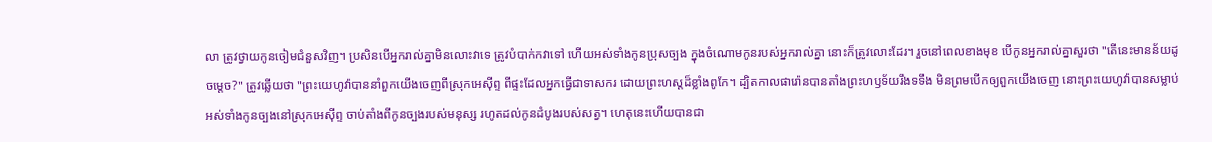លា ត្រូវថ្វាយកូនចៀមជំនួសវិញ។ ប្រសិនបើអ្នករាល់គ្នាមិនលោះវាទេ ត្រូវបំបាក់កវាទៅ ហើយអស់ទាំងកូនប្រុសច្បង ក្នុងចំណោមកូនរបស់អ្នករាល់គ្នា នោះក៏ត្រូវលោះដែរ។ រួចនៅពេលខាងមុខ បើកូនអ្នករាល់គ្នាសួរថា "តើនេះមានន័យដូចម្ដេច?" ត្រូវឆ្លើយថា "ព្រះយេហូវ៉ាបាននាំពួកយើងចេញពីស្រុកអេស៊ីព្ទ ពីផ្ទះដែលអ្នកធ្វើជាទាសករ ដោយព្រះហស្តដ៏ខ្លាំងពូកែ។ ដ្បិតកាលផារ៉ោនបានតាំងព្រះហឫទ័យរឹងទទឹង មិនព្រមបើកឲ្យពួកយើងចេញ នោះព្រះយេហូវ៉ាបានសម្លាប់អស់ទាំងកូនច្បងនៅស្រុកអេស៊ីព្ទ ចាប់តាំងពីកូនច្បងរបស់មនុស្ស រហូតដល់កូនដំបូងរបស់សត្វ។ ហេតុនេះហើយបានជា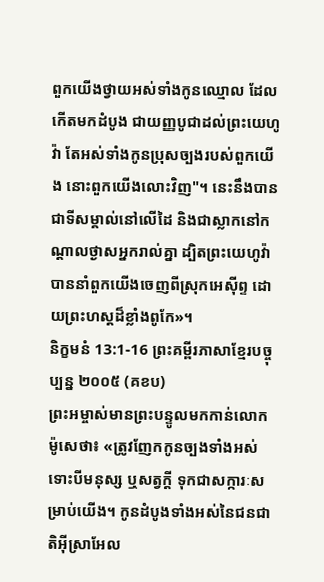ពួកយើងថ្វាយអស់ទាំងកូនឈ្មោល ដែលកើតមកដំបូង ជាយញ្ញបូជាដល់ព្រះយេហូវ៉ា តែអស់ទាំងកូនប្រុសច្បងរបស់ពួកយើង នោះពួកយើងលោះវិញ"។ នេះនឹងបានជាទីសម្គាល់នៅលើដៃ និងជាស្លាកនៅកណ្ដាលថ្ងាសអ្នករាល់គ្នា ដ្បិតព្រះយេហូវ៉ាបាននាំពួកយើងចេញពីស្រុកអេស៊ីព្ទ ដោយព្រះហស្តដ៏ខ្លាំងពូកែ»។
និក្ខមនំ 13:1-16 ព្រះគម្ពីរភាសាខ្មែរបច្ចុប្បន្ន ២០០៥ (គខប)
ព្រះអម្ចាស់មានព្រះបន្ទូលមកកាន់លោកម៉ូសេថា៖ «ត្រូវញែកកូនច្បងទាំងអស់ ទោះបីមនុស្ស ឬសត្វក្ដី ទុកជាសក្ការៈសម្រាប់យើង។ កូនដំបូងទាំងអស់នៃជនជាតិអ៊ីស្រាអែល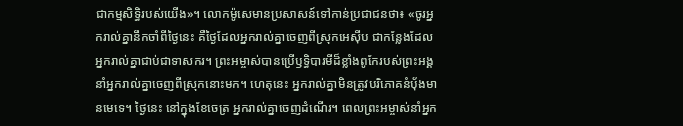ជាកម្មសិទ្ធិរបស់យើង»។ លោកម៉ូសេមានប្រសាសន៍ទៅកាន់ប្រជាជនថា៖ «ចូរអ្នករាល់គ្នានឹកចាំពីថ្ងៃនេះ គឺថ្ងៃដែលអ្នករាល់គ្នាចេញពីស្រុកអេស៊ីប ជាកន្លែងដែលអ្នករាល់គ្នាជាប់ជាទាសករ។ ព្រះអម្ចាស់បានប្រើឫទ្ធិបារមីដ៏ខ្លាំងពូកែរបស់ព្រះអង្គ នាំអ្នករាល់គ្នាចេញពីស្រុកនោះមក។ ហេតុនេះ អ្នករាល់គ្នាមិនត្រូវបរិភោគនំប៉័ងមានមេទេ។ ថ្ងៃនេះ នៅក្នុងខែចេត្រ អ្នករាល់គ្នាចេញដំណើរ។ ពេលព្រះអម្ចាស់នាំអ្នក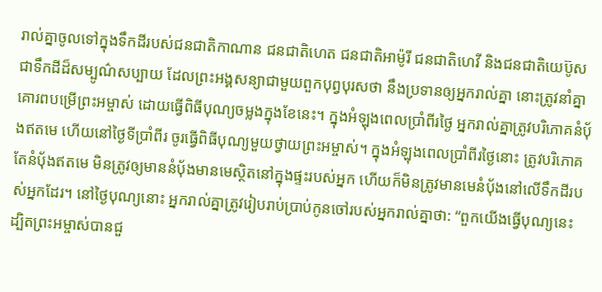រាល់គ្នាចូលទៅក្នុងទឹកដីរបស់ជនជាតិកាណាន ជនជាតិហេត ជនជាតិអាម៉ូរី ជនជាតិហេវី និងជនជាតិយេប៊ូស ជាទឹកដីដ៏សម្បូណ៌សប្បាយ ដែលព្រះអង្គសន្យាជាមួយពួកបុព្វបុរសថា នឹងប្រទានឲ្យអ្នករាល់គ្នា នោះត្រូវនាំគ្នាគោរពបម្រើព្រះអម្ចាស់ ដោយធ្វើពិធីបុណ្យចម្លងក្នុងខែនេះ។ ក្នុងអំឡុងពេលប្រាំពីរថ្ងៃ អ្នករាល់គ្នាត្រូវបរិភោគនំប៉័ងឥតមេ ហើយនៅថ្ងៃទីប្រាំពីរ ចូរធ្វើពិធីបុណ្យមួយថ្វាយព្រះអម្ចាស់។ ក្នុងអំឡុងពេលប្រាំពីរថ្ងៃនោះ ត្រូវបរិភោគតែនំប៉័ងឥតមេ មិនត្រូវឲ្យមាននំប៉័ងមានមេស្ថិតនៅក្នុងផ្ទះរបស់អ្នក ហើយក៏មិនត្រូវមានមេនំប៉័ងនៅលើទឹកដីរបស់អ្នកដែរ។ នៅថ្ងៃបុណ្យនោះ អ្នករាល់គ្នាត្រូវរៀបរាប់ប្រាប់កូនចៅរបស់អ្នករាល់គ្នាថា: “ពួកយើងធ្វើបុណ្យនេះ ដ្បិតព្រះអម្ចាស់បានជួ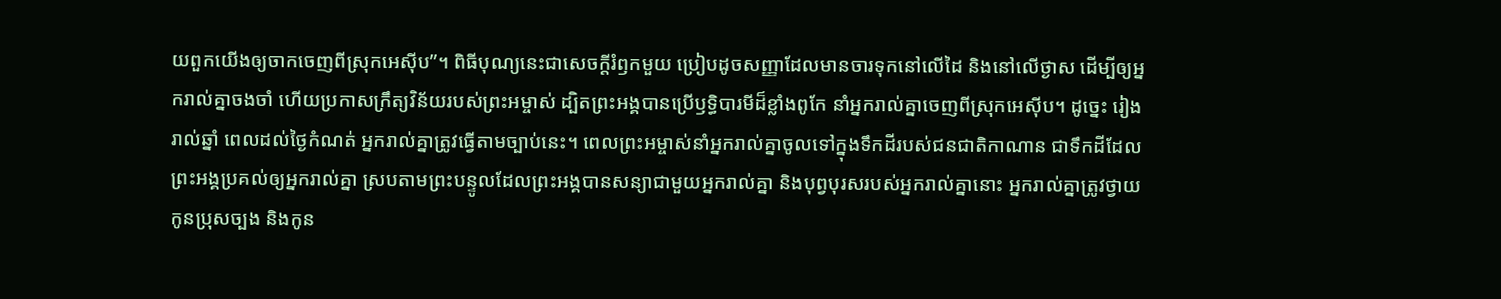យពួកយើងឲ្យចាកចេញពីស្រុកអេស៊ីប”។ ពិធីបុណ្យនេះជាសេចក្ដីរំឭកមួយ ប្រៀបដូចសញ្ញាដែលមានចារទុកនៅលើដៃ និងនៅលើថ្ងាស ដើម្បីឲ្យអ្នករាល់គ្នាចងចាំ ហើយប្រកាសក្រឹត្យវិន័យរបស់ព្រះអម្ចាស់ ដ្បិតព្រះអង្គបានប្រើឫទ្ធិបារមីដ៏ខ្លាំងពូកែ នាំអ្នករាល់គ្នាចេញពីស្រុកអេស៊ីប។ ដូច្នេះ រៀងរាល់ឆ្នាំ ពេលដល់ថ្ងៃកំណត់ អ្នករាល់គ្នាត្រូវធ្វើតាមច្បាប់នេះ។ ពេលព្រះអម្ចាស់នាំអ្នករាល់គ្នាចូលទៅក្នុងទឹកដីរបស់ជនជាតិកាណាន ជាទឹកដីដែលព្រះអង្គប្រគល់ឲ្យអ្នករាល់គ្នា ស្របតាមព្រះបន្ទូលដែលព្រះអង្គបានសន្យាជាមួយអ្នករាល់គ្នា និងបុព្វបុរសរបស់អ្នករាល់គ្នានោះ អ្នករាល់គ្នាត្រូវថ្វាយកូនប្រុសច្បង និងកូន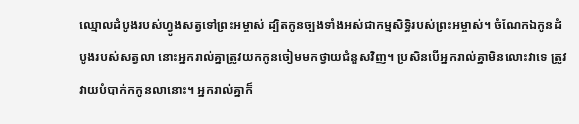ឈ្មោលដំបូងរបស់ហ្វូងសត្វទៅព្រះអម្ចាស់ ដ្បិតកូនច្បងទាំងអស់ជាកម្មសិទ្ធិរបស់ព្រះអម្ចាស់។ ចំណែកឯកូនដំបូងរបស់សត្វលា នោះអ្នករាល់គ្នាត្រូវយកកូនចៀមមកថ្វាយជំនួសវិញ។ ប្រសិនបើអ្នករាល់គ្នាមិនលោះវាទេ ត្រូវវាយបំបាក់កកូនលានោះ។ អ្នករាល់គ្នាក៏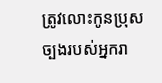ត្រូវលោះកូនប្រុសច្បងរបស់អ្នករា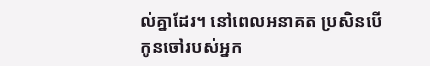ល់គ្នាដែរ។ នៅពេលអនាគត ប្រសិនបើកូនចៅរបស់អ្នក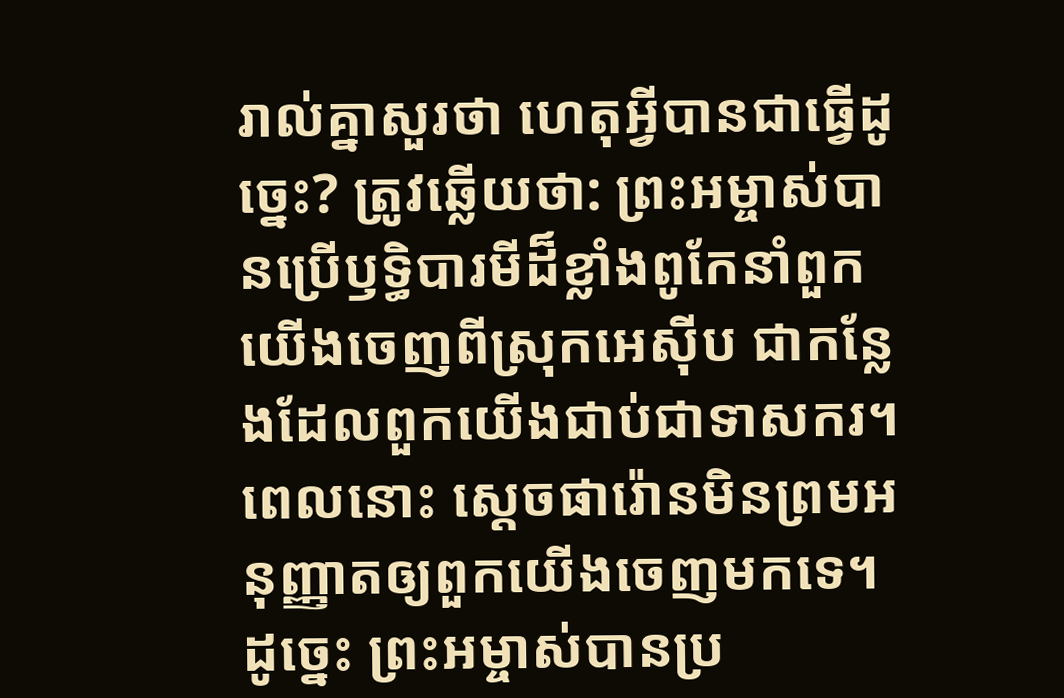រាល់គ្នាសួរថា ហេតុអ្វីបានជាធ្វើដូច្នេះ? ត្រូវឆ្លើយថា: ព្រះអម្ចាស់បានប្រើឫទ្ធិបារមីដ៏ខ្លាំងពូកែនាំពួកយើងចេញពីស្រុកអេស៊ីប ជាកន្លែងដែលពួកយើងជាប់ជាទាសករ។ ពេលនោះ ស្ដេចផារ៉ោនមិនព្រមអនុញ្ញាតឲ្យពួកយើងចេញមកទេ។ ដូច្នេះ ព្រះអម្ចាស់បានប្រ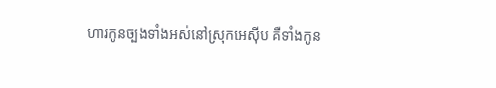ហារកូនច្បងទាំងអស់នៅស្រុកអេស៊ីប គឺទាំងកូន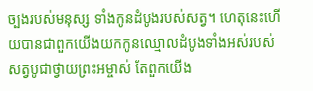ច្បងរបស់មនុស្ស ទាំងកូនដំបូងរបស់សត្វ។ ហេតុនេះហើយបានជាពួកយើងយកកូនឈ្មោលដំបូងទាំងអស់របស់សត្វបូជាថ្វាយព្រះអម្ចាស់ តែពួកយើង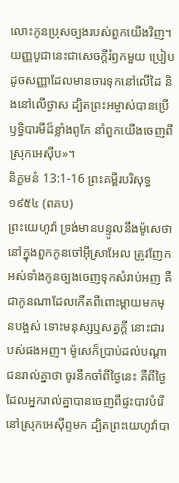លោះកូនប្រុសច្បងរបស់ពួកយើងវិញ។ យញ្ញបូជានេះជាសេចក្ដីរំឭកមួយ ប្រៀបដូចសញ្ញាដែលមានចារទុកនៅលើដៃ និងនៅលើថ្ងាស ដ្បិតព្រះអម្ចាស់បានប្រើឫទ្ធិបារមីដ៏ខ្លាំងពូកែ នាំពួកយើងចេញពីស្រុកអេស៊ីប»។
និក្ខមនំ 13:1-16 ព្រះគម្ពីរបរិសុទ្ធ ១៩៥៤ (ពគប)
ព្រះយេហូវ៉ា ទ្រង់មានបន្ទូលនឹងម៉ូសេថា នៅក្នុងពួកកូនចៅអ៊ីស្រាអែល ត្រូវញែកអស់ទាំងកូនច្បងចេញទុកសំរាប់អញ គឺជាកូនណាដែលកើតពីពោះម្តាយមកមុនបង្អស់ ទោះមនុស្សឬសត្វក្តី នោះជារបស់ផងអញ។ ម៉ូសេក៏ប្រាប់ដល់បណ្តាជនរាល់គ្នាថា ចូរនឹកចាំពីថ្ងៃនេះ គឺពីថ្ងៃដែលអ្នករាល់គ្នាបានចេញពីផ្ទះបាវបំរើនៅស្រុកអេស៊ីព្ទមក ដ្បិតព្រះយេហូវ៉ាបា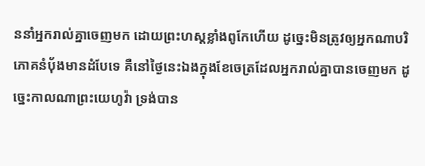ននាំអ្នករាល់គ្នាចេញមក ដោយព្រះហស្តខ្លាំងពូកែហើយ ដូច្នេះមិនត្រូវឲ្យអ្នកណាបរិភោគនំបុ័ងមានដំបែទេ គឺនៅថ្ងៃនេះឯងក្នុងខែចេត្រដែលអ្នករាល់គ្នាបានចេញមក ដូច្នេះកាលណាព្រះយេហូវ៉ា ទ្រង់បាន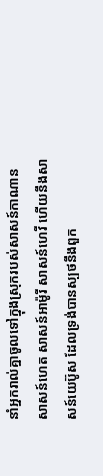នាំអ្នករាល់គ្នាចូលទៅក្នុងស្រុករបស់សាសន៍កាណាន សាសន៍ហេត សាសន៍អាម៉ូរី សាសន៍ហេវី ហើយនឹងសាសន៍យេប៊ូស ដែលទ្រង់បានស្បថនឹងពួក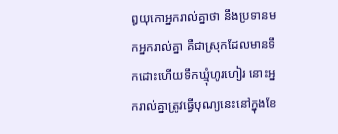ឰយុកោអ្នករាល់គ្នាថា នឹងប្រទានមកអ្នករាល់គ្នា គឺជាស្រុកដែលមានទឹកដោះហើយទឹកឃ្មុំហូរហៀរ នោះអ្នករាល់គ្នាត្រូវធ្វើបុណ្យនេះនៅក្នុងខែ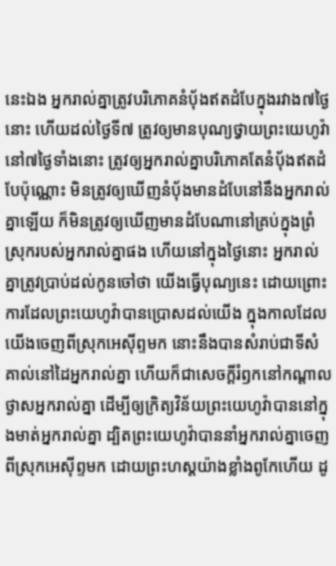នេះឯង អ្នករាល់គ្នាត្រូវបរិភោគនំបុ័ងឥតដំបែក្នុងរវាង៧ថ្ងៃនោះ ហើយដល់ថ្ងៃទី៧ ត្រូវឲ្យមានបុណ្យថ្វាយព្រះយេហូវ៉ា នៅ៧ថ្ងៃទាំងនោះ ត្រូវឲ្យអ្នករាល់គ្នាបរិភោគតែនំបុ័ងឥតដំបែប៉ុណ្ណោះ មិនត្រូវឲ្យឃើញនំបុ័ងមានដំបែនៅនឹងអ្នករាល់គ្នាឡើយ ក៏មិនត្រូវឲ្យឃើញមានដំបែណានៅគ្រប់ក្នុងព្រំស្រុករបស់អ្នករាល់គ្នាផង ហើយនៅក្នុងថ្ងៃនោះ អ្នករាល់គ្នាត្រូវប្រាប់ដល់កូនចៅថា យើងធ្វើបុណ្យនេះ ដោយព្រោះការដែលព្រះយេហូវ៉ាបានប្រោសដល់យើង ក្នុងកាលដែលយើងចេញពីស្រុកអេស៊ីព្ទមក នោះនឹងបានសំរាប់ជាទីសំគាល់នៅដៃអ្នករាល់គ្នា ហើយក៏ជាសេចក្ដីរំឭកនៅកណ្តាលថ្ងាសអ្នករាល់គ្នា ដើម្បីឲ្យក្រិត្យវិន័យព្រះយេហូវ៉ាបាននៅក្នុងមាត់អ្នករាល់គ្នា ដ្បិតព្រះយេហូវ៉ាបាននាំអ្នករាល់គ្នាចេញពីស្រុកអេស៊ីព្ទមក ដោយព្រះហស្តយ៉ាងខ្លាំងពូកែហើយ ដូ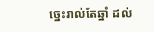ច្នេះរាល់តែឆ្នាំ ដល់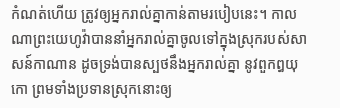កំណត់ហើយ ត្រូវឲ្យអ្នករាល់គ្នាកាន់តាមរបៀបនេះ។ កាលណាព្រះយេហូវ៉ាបាននាំអ្នករាល់គ្នាចូលទៅក្នុងស្រុករបស់សាសន៍កាណាន ដូចទ្រង់បានស្បថនឹងអ្នករាល់គ្នា នូវពួកឰយុកោ ព្រមទាំងប្រទានស្រុកនោះឲ្យ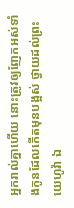អ្នករាល់គ្នាហើយ នោះត្រូវឲ្យញែកអស់ទាំងកូនដែលកើតមុនបង្អស់ ថ្វាយដល់ព្រះយេហូវ៉ា ឯ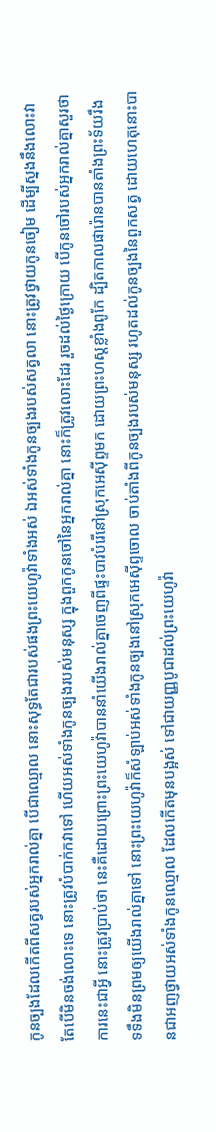កូនច្បងដែលកើតពីសត្វរបស់អ្នករាល់គ្នា បើជាឈ្មោល នោះសុទ្ធតែជារបស់ផងព្រះយេហូវ៉ាទាំងអស់ ឯអស់ទាំងកូនច្បងរបស់សត្វលា នោះត្រូវថ្វាយកូនចៀម ដើម្បីស្នងនឹងលោះវា តែបើមិនចង់លោះទេ នោះត្រូវបំបាក់កវាទៅ ហើយអស់ទាំងកូនច្បងរបស់មនុស្ស ក្នុងពួកកូនចៅនៃអ្នករាល់គ្នា នោះក៏ត្រូវលោះដែរ រួចដល់ថ្ងៃក្រោយ បើកូនចៅរបស់អ្នករាល់គ្នាសួរថា ការនេះជាអ្វី នោះត្រូវប្រាប់ថា នេះគឺដោយព្រោះព្រះយេហូវ៉ាបាននាំយើងរាល់គ្នាចេញពីផ្ទះបាវបំរើនៅស្រុកអេស៊ីព្ទមក ដោយព្រះហស្តខ្លាំងពូកែ ដ្បិតកាលផារ៉ោនបានតាំងព្រះទ័យរឹងទទឹងមិនព្រមឲ្យយើងរាល់គ្នាទៅ នោះព្រះយេហូវ៉ាក៏សំឡាប់អស់ទាំងកូនច្បងនៅស្រុកអេស៊ីព្ទចោល ចាប់តាំងពីកូនច្បងរបស់មនុស្ស រហូតដល់កូនច្បងនៃពួកសត្វ ដោយហេតុនោះបានជាអញថ្វាយអស់ទាំងកូនឈ្មោល ដែលកើតមុនបង្អស់ ទៅជាយញ្ញបូជាដល់ព្រះយេហូវ៉ា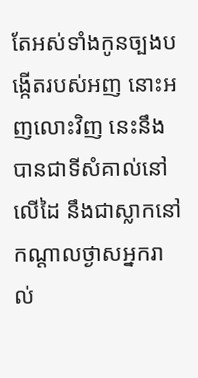តែអស់ទាំងកូនច្បងបង្កើតរបស់អញ នោះអញលោះវិញ នេះនឹងបានជាទីសំគាល់នៅលើដៃ នឹងជាស្លាកនៅកណ្តាលថ្ងាសអ្នករាល់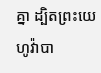គ្នា ដ្បិតព្រះយេហូវ៉ាបា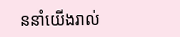ននាំយើងរាល់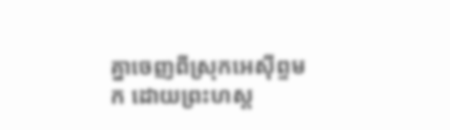គ្នាចេញពីស្រុកអេស៊ីព្ទមក ដោយព្រះហស្ត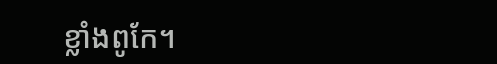ខ្លាំងពូកែ។